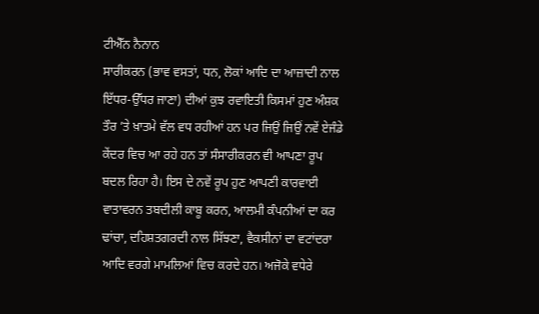ਟੀਐੱਨ ਨੈਨਾਨ
ਸਾਰੀਕਰਨ (ਭਾਵ ਵਸਤਾਂ, ਧਨ, ਲੋਕਾਂ ਆਦਿ ਦਾ ਆਜ਼ਾਦੀ ਨਾਲ ਇੱਧਰ-ਉੱਧਰ ਜਾਣਾ) ਦੀਆਂ ਕੁਝ ਰਵਾਇਤੀ ਕਿਸਮਾਂ ਹੁਣ ਅੰਸ਼ਕ ਤੌਰ ’ਤੇ ਖ਼ਾਤਮੇ ਵੱਲ ਵਧ ਰਹੀਆਂ ਹਨ ਪਰ ਜਿਉਂ ਜਿਉਂ ਨਵੇਂ ਏਜੰਡੇ ਕੇਂਦਰ ਵਿਚ ਆ ਰਹੇ ਹਨ ਤਾਂ ਸੰਸਾਰੀਕਰਨ ਵੀ ਆਪਣਾ ਰੂਪ ਬਦਲ ਰਿਹਾ ਹੈ। ਇਸ ਦੇ ਨਵੇਂ ਰੂਪ ਹੁਣ ਆਪਣੀ ਕਾਰਵਾਈ ਵਾਤਾਵਰਨ ਤਬਦੀਲੀ ਕਾਬੂ ਕਰਨ, ਆਲਮੀ ਕੰਪਨੀਆਂ ਦਾ ਕਰ ਢਾਂਚਾ, ਦਹਿਸ਼ਤਗਰਦੀ ਨਾਲ ਸਿੱਝਣਾ, ਵੈਕਸੀਨਾਂ ਦਾ ਵਟਾਂਦਰਾ ਆਦਿ ਵਰਗੇ ਮਾਮਲਿਆਂ ਵਿਚ ਕਰਦੇ ਹਨ। ਅਜੋਕੇ ਵਧੇਰੇ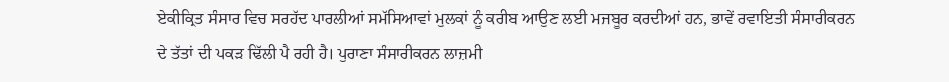ਏਕੀਕ੍ਰਿਤ ਸੰਸਾਰ ਵਿਚ ਸਰਹੱਦ ਪਾਰਲੀਆਂ ਸਮੱਸਿਆਵਾਂ ਮੁਲਕਾਂ ਨੂੰ ਕਰੀਬ ਆਉਣ ਲਈ ਮਜਬੂਰ ਕਰਦੀਆਂ ਹਨ, ਭਾਵੇਂ ਰਵਾਇਤੀ ਸੰਸਾਰੀਕਰਨ ਦੇ ਤੱਤਾਂ ਦੀ ਪਕੜ ਢਿੱਲੀ ਪੈ ਰਹੀ ਹੈ। ਪੁਰਾਣਾ ਸੰਸਾਰੀਕਰਨ ਲਾਜ਼ਮੀ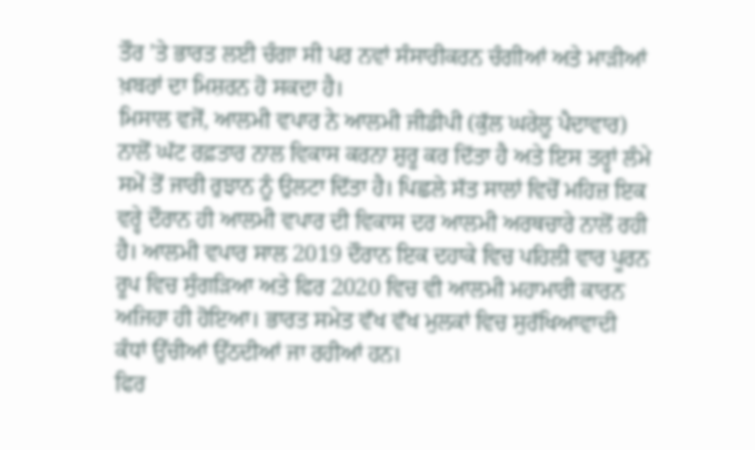ਤੌਰ ’ਤੇ ਭਾਰਤ ਲਈ ਚੰਗਾ ਸੀ ਪਰ ਨਵਾਂ ਸੰਸਾਰੀਕਰਨ ਚੰਗੀਆਂ ਅਤੇ ਮਾੜੀਆਂ ਖ਼ਬਰਾਂ ਦਾ ਮਿਸ਼ਰਨ ਹੋ ਸਕਦਾ ਹੈ।
ਮਿਸਾਲ ਵਜੋਂ, ਆਲਮੀ ਵਪਾਰ ਨੇ ਆਲਮੀ ਜੀਡੀਪੀ (ਕੁੱਲ ਘਰੇਲੂ ਪੈਦਾਵਾਰ) ਨਾਲੋਂ ਘੱਟ ਰਫ਼ਤਾਰ ਨਾਲ ਵਿਕਾਸ ਕਰਨਾ ਸ਼ੁਰੂ ਕਰ ਦਿੱਤਾ ਹੈ ਅਤੇ ਇਸ ਤਰ੍ਹਾਂ ਲੰਮੇ ਸਮੇਂ ਤੋਂ ਜਾਰੀ ਰੁਝਾਨ ਨੂੰ ਉਲਟਾ ਦਿੱਤਾ ਹੈ। ਪਿਛਲੇ ਸੱਤ ਸਾਲਾਂ ਵਿਚੋਂ ਮਹਿਜ਼ ਇਕ ਵਰ੍ਹੇ ਦੌਰਾਨ ਹੀ ਆਲਮੀ ਵਪਾਰ ਦੀ ਵਿਕਾਸ ਦਰ ਆਲਮੀ ਅਰਥਚਾਰੇ ਨਾਲੋਂ ਰਹੀ ਹੈ। ਆਲਮੀ ਵਪਾਰ ਸਾਲ 2019 ਦੌਰਾਨ ਇਕ ਦਹਾਕੇ ਵਿਚ ਪਹਿਲੀ ਵਾਰ ਪੂਰਨ ਰੂਪ ਵਿਚ ਸੁੰਗੜਿਆ ਅਤੇ ਫਿਰ 2020 ਵਿਚ ਵੀ ਆਲਮੀ ਮਹਾਮਾਰੀ ਕਾਰਨ ਅਜਿਹਾ ਹੀ ਹੋਇਆ। ਭਾਰਤ ਸਮੇਤ ਵੱਖ ਵੱਖ ਮੁਲਕਾਂ ਵਿਚ ਸੁਰੱਖਿਆਵਾਦੀ ਕੰਧਾਂ ਉੱਚੀਆਂ ਉੱਠਦੀਆਂ ਜਾ ਰਹੀਆਂ ਹਨ।
ਫਿਰ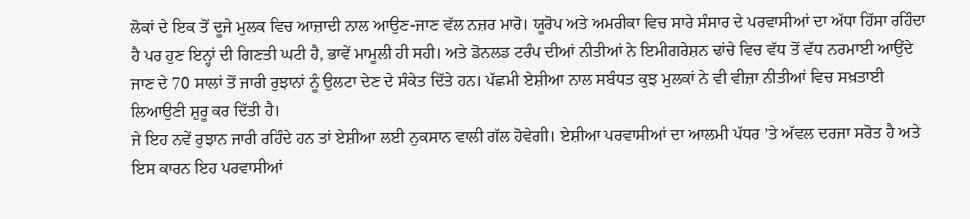ਲੋਕਾਂ ਦੇ ਇਕ ਤੋਂ ਦੂਜੇ ਮੁਲਕ ਵਿਚ ਆਜ਼ਾਦੀ ਨਾਲ ਆਉਣ-ਜਾਣ ਵੱਲ ਨਜ਼ਰ ਮਾਰੋ। ਯੂਰੋਪ ਅਤੇ ਅਮਰੀਕਾ ਵਿਚ ਸਾਰੇ ਸੰਸਾਰ ਦੇ ਪਰਵਾਸੀਆਂ ਦਾ ਅੱਧਾ ਹਿੱਸਾ ਰਹਿੰਦਾ ਹੈ ਪਰ ਹੁਣ ਇਨ੍ਹਾਂ ਦੀ ਗਿਣਤੀ ਘਟੀ ਹੈ, ਭਾਵੇਂ ਮਾਮੂਲੀ ਹੀ ਸਹੀ। ਅਤੇ ਡੋਨਲਡ ਟਰੰਪ ਦੀਆਂ ਨੀਤੀਆਂ ਨੇ ਇਮੀਗਰੇਸ਼ਨ ਢਾਂਚੇ ਵਿਚ ਵੱਧ ਤੋਂ ਵੱਧ ਨਰਮਾਈ ਆਉਂਦੇ ਜਾਣ ਦੇ 70 ਸਾਲਾਂ ਤੋਂ ਜਾਰੀ ਰੁਝਾਨਾਂ ਨੂੰ ਉਲਟਾ ਦੇਣ ਦੇ ਸੰਕੇਤ ਦਿੱਤੇ ਹਨ। ਪੱਛਮੀ ਏਸ਼ੀਆ ਨਾਲ ਸਬੰਧਤ ਕੁਝ ਮੁਲਕਾਂ ਨੇ ਵੀ ਵੀਜ਼ਾ ਨੀਤੀਆਂ ਵਿਚ ਸਖ਼ਤਾਈ ਲਿਆਉਣੀ ਸ਼ੁਰੂ ਕਰ ਦਿੱਤੀ ਹੈ।
ਜੇ ਇਹ ਨਵੇਂ ਰੁਝਾਨ ਜਾਰੀ ਰਹਿੰਦੇ ਹਨ ਤਾਂ ਏਸ਼ੀਆ ਲਈ ਨੁਕਸਾਨ ਵਾਲੀ ਗੱਲ ਹੋਵੇਗੀ। ਏਸ਼ੀਆ ਪਰਵਾਸੀਆਂ ਦਾ ਆਲਮੀ ਪੱਧਰ ’ਤੇ ਅੱਵਲ ਦਰਜਾ ਸਰੋਤ ਹੈ ਅਤੇ ਇਸ ਕਾਰਨ ਇਹ ਪਰਵਾਸੀਆਂ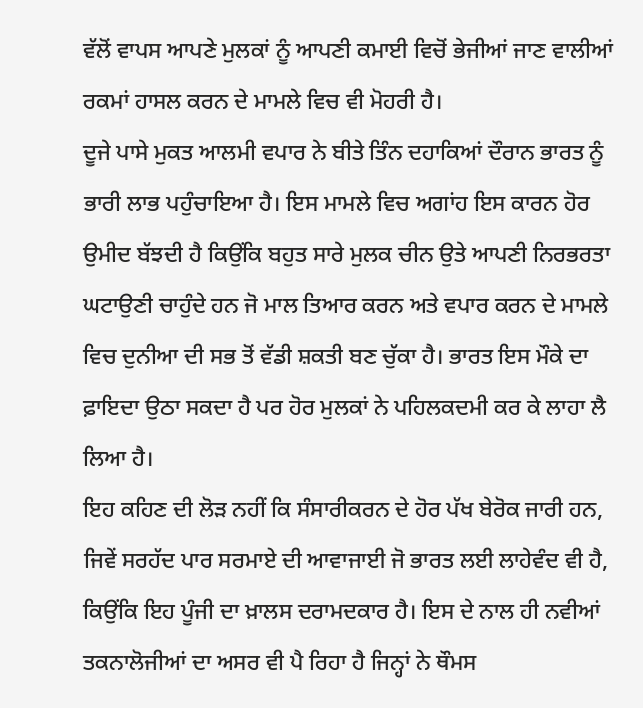ਵੱਲੋਂ ਵਾਪਸ ਆਪਣੇ ਮੁਲਕਾਂ ਨੂੰ ਆਪਣੀ ਕਮਾਈ ਵਿਚੋਂ ਭੇਜੀਆਂ ਜਾਣ ਵਾਲੀਆਂ ਰਕਮਾਂ ਹਾਸਲ ਕਰਨ ਦੇ ਮਾਮਲੇ ਵਿਚ ਵੀ ਮੋਹਰੀ ਹੈ।
ਦੂਜੇ ਪਾਸੇ ਮੁਕਤ ਆਲਮੀ ਵਪਾਰ ਨੇ ਬੀਤੇ ਤਿੰਨ ਦਹਾਕਿਆਂ ਦੌਰਾਨ ਭਾਰਤ ਨੂੰ ਭਾਰੀ ਲਾਭ ਪਹੁੰਚਾਇਆ ਹੈ। ਇਸ ਮਾਮਲੇ ਵਿਚ ਅਗਾਂਹ ਇਸ ਕਾਰਨ ਹੋਰ ਉਮੀਦ ਬੱਝਦੀ ਹੈ ਕਿਉਂਕਿ ਬਹੁਤ ਸਾਰੇ ਮੁਲਕ ਚੀਨ ਉਤੇ ਆਪਣੀ ਨਿਰਭਰਤਾ ਘਟਾਉਣੀ ਚਾਹੁੰਦੇ ਹਨ ਜੋ ਮਾਲ ਤਿਆਰ ਕਰਨ ਅਤੇ ਵਪਾਰ ਕਰਨ ਦੇ ਮਾਮਲੇ ਵਿਚ ਦੁਨੀਆ ਦੀ ਸਭ ਤੋਂ ਵੱਡੀ ਸ਼ਕਤੀ ਬਣ ਚੁੱਕਾ ਹੈ। ਭਾਰਤ ਇਸ ਮੌਕੇ ਦਾ ਫ਼ਾਇਦਾ ਉਠਾ ਸਕਦਾ ਹੈ ਪਰ ਹੋਰ ਮੁਲਕਾਂ ਨੇ ਪਹਿਲਕਦਮੀ ਕਰ ਕੇ ਲਾਹਾ ਲੈ ਲਿਆ ਹੈ।
ਇਹ ਕਹਿਣ ਦੀ ਲੋੜ ਨਹੀਂ ਕਿ ਸੰਸਾਰੀਕਰਨ ਦੇ ਹੋਰ ਪੱਖ ਬੇਰੋਕ ਜਾਰੀ ਹਨ, ਜਿਵੇਂ ਸਰਹੱਦ ਪਾਰ ਸਰਮਾਏ ਦੀ ਆਵਾਜਾਈ ਜੋ ਭਾਰਤ ਲਈ ਲਾਹੇਵੰਦ ਵੀ ਹੈ, ਕਿਉਂਕਿ ਇਹ ਪੂੰਜੀ ਦਾ ਖ਼ਾਲਸ ਦਰਾਮਦਕਾਰ ਹੈ। ਇਸ ਦੇ ਨਾਲ ਹੀ ਨਵੀਆਂ ਤਕਨਾਲੋਜੀਆਂ ਦਾ ਅਸਰ ਵੀ ਪੈ ਰਿਹਾ ਹੈ ਜਿਨ੍ਹਾਂ ਨੇ ਥੌਮਸ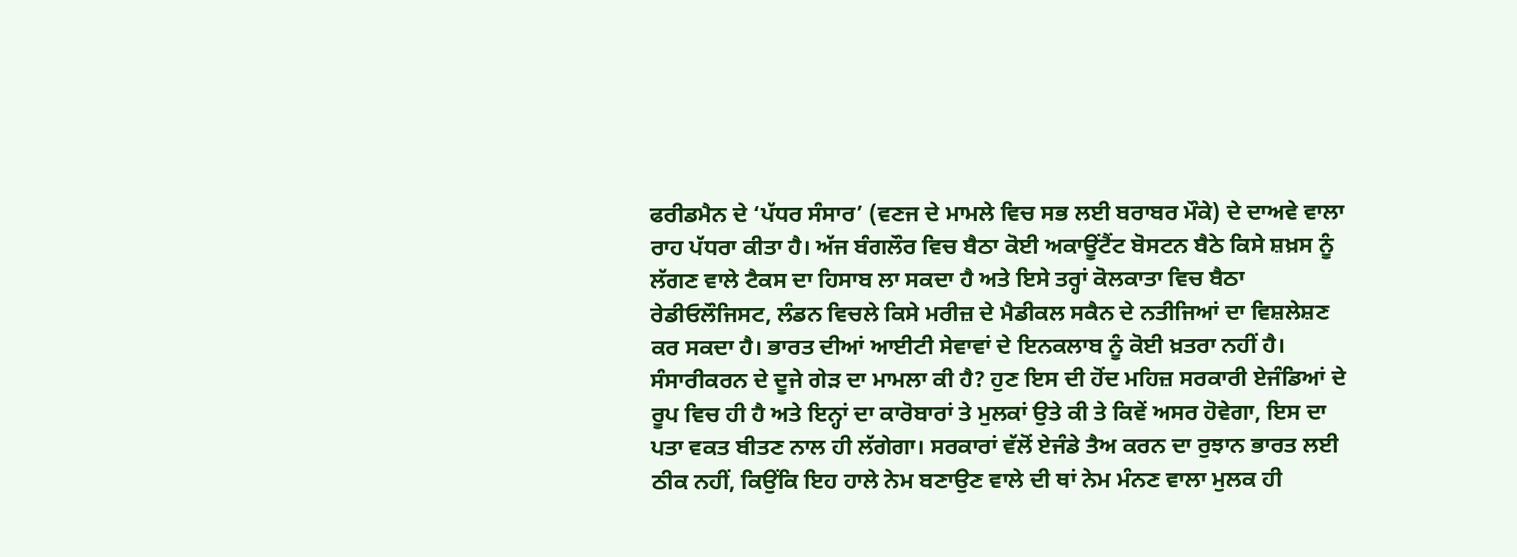ਫਰੀਡਮੈਨ ਦੇ ‘ਪੱਧਰ ਸੰਸਾਰ’ (ਵਣਜ ਦੇ ਮਾਮਲੇ ਵਿਚ ਸਭ ਲਈ ਬਰਾਬਰ ਮੌਕੇ) ਦੇ ਦਾਅਵੇ ਵਾਲਾ ਰਾਹ ਪੱਧਰਾ ਕੀਤਾ ਹੈ। ਅੱਜ ਬੰਗਲੌਰ ਵਿਚ ਬੈਠਾ ਕੋਈ ਅਕਾਊਂਟੈਂਟ ਬੋਸਟਨ ਬੈਠੇ ਕਿਸੇ ਸ਼ਖ਼ਸ ਨੂੰ ਲੱਗਣ ਵਾਲੇ ਟੈਕਸ ਦਾ ਹਿਸਾਬ ਲਾ ਸਕਦਾ ਹੈ ਅਤੇ ਇਸੇ ਤਰ੍ਹਾਂ ਕੋਲਕਾਤਾ ਵਿਚ ਬੈਠਾ ਰੇਡੀਓਲੌਜਿਸਟ, ਲੰਡਨ ਵਿਚਲੇ ਕਿਸੇ ਮਰੀਜ਼ ਦੇ ਮੈਡੀਕਲ ਸਕੈਨ ਦੇ ਨਤੀਜਿਆਂ ਦਾ ਵਿਸ਼ਲੇਸ਼ਣ ਕਰ ਸਕਦਾ ਹੈ। ਭਾਰਤ ਦੀਆਂ ਆਈਟੀ ਸੇਵਾਵਾਂ ਦੇ ਇਨਕਲਾਬ ਨੂੰ ਕੋਈ ਖ਼ਤਰਾ ਨਹੀਂ ਹੈ।
ਸੰਸਾਰੀਕਰਨ ਦੇ ਦੂਜੇ ਗੇੜ ਦਾ ਮਾਮਲਾ ਕੀ ਹੈ? ਹੁਣ ਇਸ ਦੀ ਹੋਂਦ ਮਹਿਜ਼ ਸਰਕਾਰੀ ਏਜੰਡਿਆਂ ਦੇ ਰੂਪ ਵਿਚ ਹੀ ਹੈ ਅਤੇ ਇਨ੍ਹਾਂ ਦਾ ਕਾਰੋਬਾਰਾਂ ਤੇ ਮੁਲਕਾਂ ਉਤੇ ਕੀ ਤੇ ਕਿਵੇਂ ਅਸਰ ਹੋਵੇਗਾ, ਇਸ ਦਾ ਪਤਾ ਵਕਤ ਬੀਤਣ ਨਾਲ ਹੀ ਲੱਗੇਗਾ। ਸਰਕਾਰਾਂ ਵੱਲੋਂ ਏਜੰਡੇ ਤੈਅ ਕਰਨ ਦਾ ਰੁਝਾਨ ਭਾਰਤ ਲਈ ਠੀਕ ਨਹੀਂ, ਕਿਉਂਕਿ ਇਹ ਹਾਲੇ ਨੇਮ ਬਣਾਉਣ ਵਾਲੇ ਦੀ ਥਾਂ ਨੇਮ ਮੰਨਣ ਵਾਲਾ ਮੁਲਕ ਹੀ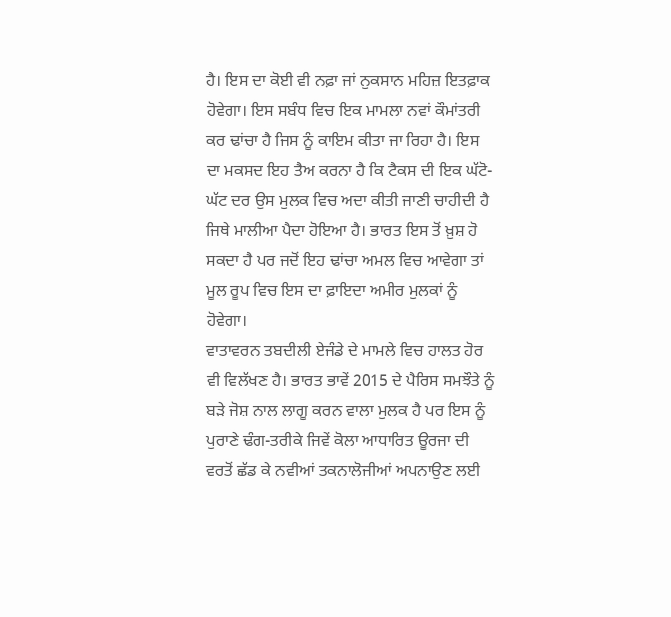ਹੈ। ਇਸ ਦਾ ਕੋਈ ਵੀ ਨਫ਼ਾ ਜਾਂ ਨੁਕਸਾਨ ਮਹਿਜ਼ ਇਤਫ਼ਾਕ ਹੋਵੇਗਾ। ਇਸ ਸਬੰਧ ਵਿਚ ਇਕ ਮਾਮਲਾ ਨਵਾਂ ਕੌਮਾਂਤਰੀ ਕਰ ਢਾਂਚਾ ਹੈ ਜਿਸ ਨੂੰ ਕਾਇਮ ਕੀਤਾ ਜਾ ਰਿਹਾ ਹੈ। ਇਸ ਦਾ ਮਕਸਦ ਇਹ ਤੈਅ ਕਰਨਾ ਹੈ ਕਿ ਟੈਕਸ ਦੀ ਇਕ ਘੱਟੋ-ਘੱਟ ਦਰ ਉਸ ਮੁਲਕ ਵਿਚ ਅਦਾ ਕੀਤੀ ਜਾਣੀ ਚਾਹੀਦੀ ਹੈ ਜਿਥੇ ਮਾਲੀਆ ਪੈਦਾ ਹੋਇਆ ਹੈ। ਭਾਰਤ ਇਸ ਤੋਂ ਖ਼ੁਸ਼ ਹੋ ਸਕਦਾ ਹੈ ਪਰ ਜਦੋਂ ਇਹ ਢਾਂਚਾ ਅਮਲ ਵਿਚ ਆਵੇਗਾ ਤਾਂ ਮੂਲ ਰੂਪ ਵਿਚ ਇਸ ਦਾ ਫ਼ਾਇਦਾ ਅਮੀਰ ਮੁਲਕਾਂ ਨੂੰ ਹੋਵੇਗਾ।
ਵਾਤਾਵਰਨ ਤਬਦੀਲੀ ਏਜੰਡੇ ਦੇ ਮਾਮਲੇ ਵਿਚ ਹਾਲਤ ਹੋਰ ਵੀ ਵਿਲੱਖਣ ਹੈ। ਭਾਰਤ ਭਾਵੇਂ 2015 ਦੇ ਪੈਰਿਸ ਸਮਝੌਤੇ ਨੂੰ ਬੜੇ ਜੋਸ਼ ਨਾਲ ਲਾਗੂ ਕਰਨ ਵਾਲਾ ਮੁਲਕ ਹੈ ਪਰ ਇਸ ਨੂੰ ਪੁਰਾਣੇ ਢੰਗ-ਤਰੀਕੇ ਜਿਵੇਂ ਕੋਲਾ ਆਧਾਰਿਤ ਊਰਜਾ ਦੀ ਵਰਤੋਂ ਛੱਡ ਕੇ ਨਵੀਆਂ ਤਕਨਾਲੋਜੀਆਂ ਅਪਨਾਉਣ ਲਈ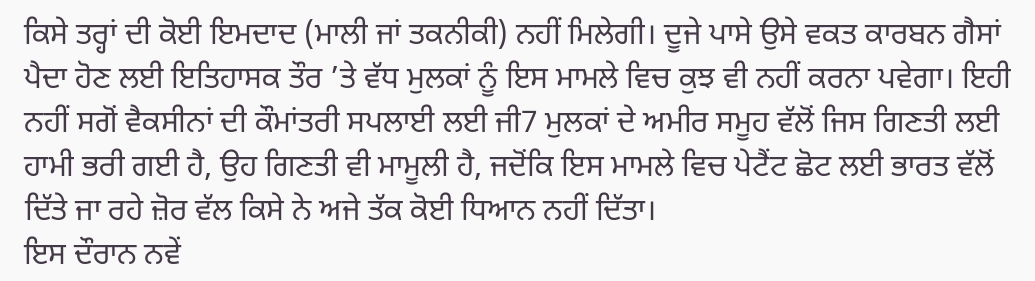ਕਿਸੇ ਤਰ੍ਹਾਂ ਦੀ ਕੋਈ ਇਮਦਾਦ (ਮਾਲੀ ਜਾਂ ਤਕਨੀਕੀ) ਨਹੀਂ ਮਿਲੇਗੀ। ਦੂਜੇ ਪਾਸੇ ਉਸੇ ਵਕਤ ਕਾਰਬਨ ਗੈਸਾਂ ਪੈਦਾ ਹੋਣ ਲਈ ਇਤਿਹਾਸਕ ਤੌਰ ’ਤੇ ਵੱਧ ਮੁਲਕਾਂ ਨੂੰ ਇਸ ਮਾਮਲੇ ਵਿਚ ਕੁਝ ਵੀ ਨਹੀਂ ਕਰਨਾ ਪਵੇਗਾ। ਇਹੀ ਨਹੀਂ ਸਗੋਂ ਵੈਕਸੀਨਾਂ ਦੀ ਕੌਮਾਂਤਰੀ ਸਪਲਾਈ ਲਈ ਜੀ7 ਮੁਲਕਾਂ ਦੇ ਅਮੀਰ ਸਮੂਹ ਵੱਲੋਂ ਜਿਸ ਗਿਣਤੀ ਲਈ ਹਾਮੀ ਭਰੀ ਗਈ ਹੈ, ਉਹ ਗਿਣਤੀ ਵੀ ਮਾਮੂਲੀ ਹੈ, ਜਦੋਂਕਿ ਇਸ ਮਾਮਲੇ ਵਿਚ ਪੇਟੈਂਟ ਛੋਟ ਲਈ ਭਾਰਤ ਵੱਲੋਂ ਦਿੱਤੇ ਜਾ ਰਹੇ ਜ਼ੋਰ ਵੱਲ ਕਿਸੇ ਨੇ ਅਜੇ ਤੱਕ ਕੋਈ ਧਿਆਨ ਨਹੀਂ ਦਿੱਤਾ।
ਇਸ ਦੌਰਾਨ ਨਵੇਂ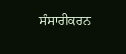ਸੰਸਾਰੀਕਰਨ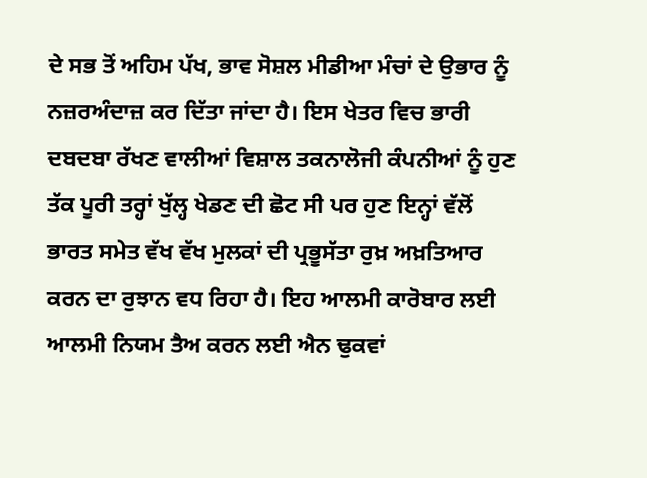ਦੇ ਸਭ ਤੋਂ ਅਹਿਮ ਪੱਖ, ਭਾਵ ਸੋਸ਼ਲ ਮੀਡੀਆ ਮੰਚਾਂ ਦੇ ਉਭਾਰ ਨੂੰ ਨਜ਼ਰਅੰਦਾਜ਼ ਕਰ ਦਿੱਤਾ ਜਾਂਦਾ ਹੈ। ਇਸ ਖੇਤਰ ਵਿਚ ਭਾਰੀ ਦਬਦਬਾ ਰੱਖਣ ਵਾਲੀਆਂ ਵਿਸ਼ਾਲ ਤਕਨਾਲੋਜੀ ਕੰਪਨੀਆਂ ਨੂੰ ਹੁਣ ਤੱਕ ਪੂਰੀ ਤਰ੍ਹਾਂ ਖੁੱਲ੍ਹ ਖੇਡਣ ਦੀ ਛੋਟ ਸੀ ਪਰ ਹੁਣ ਇਨ੍ਹਾਂ ਵੱਲੋਂ ਭਾਰਤ ਸਮੇਤ ਵੱਖ ਵੱਖ ਮੁਲਕਾਂ ਦੀ ਪ੍ਰਭੂਸੱਤਾ ਰੁਖ਼ ਅਖ਼ਤਿਆਰ ਕਰਨ ਦਾ ਰੁਝਾਨ ਵਧ ਰਿਹਾ ਹੈ। ਇਹ ਆਲਮੀ ਕਾਰੋਬਾਰ ਲਈ ਆਲਮੀ ਨਿਯਮ ਤੈਅ ਕਰਨ ਲਈ ਐਨ ਢੁਕਵਾਂ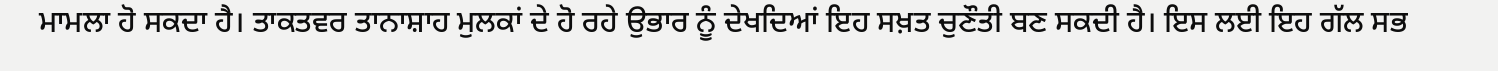ਮਾਮਲਾ ਹੋ ਸਕਦਾ ਹੈ। ਤਾਕਤਵਰ ਤਾਨਾਸ਼ਾਹ ਮੁਲਕਾਂ ਦੇ ਹੋ ਰਹੇ ਉਭਾਰ ਨੂੰ ਦੇਖਦਿਆਂ ਇਹ ਸਖ਼ਤ ਚੁਣੌਤੀ ਬਣ ਸਕਦੀ ਹੈ। ਇਸ ਲਈ ਇਹ ਗੱਲ ਸਭ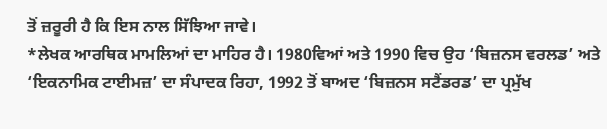ਤੋਂ ਜ਼ਰੂਰੀ ਹੈ ਕਿ ਇਸ ਨਾਲ ਸਿੱਝਿਆ ਜਾਵੇ।
*ਲੇਖਕ ਆਰਥਿਕ ਮਾਮਲਿਆਂ ਦਾ ਮਾਹਿਰ ਹੈ। 1980ਵਿਆਂ ਅਤੇ 1990 ਵਿਚ ਉਹ ‘ਬਿਜ਼ਨਸ ਵਰਲਡ’ ਅਤੇ ‘ਇਕਨਾਮਿਕ ਟਾਈਮਜ਼’ ਦਾ ਸੰਪਾਦਕ ਰਿਹਾ, 1992 ਤੋਂ ਬਾਅਦ ‘ਬਿਜ਼ਨਸ ਸਟੈਂਡਰਡ’ ਦਾ ਪ੍ਰਮੁੱਖ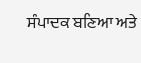ਸੰਪਾਦਕ ਬਣਿਆ ਅਤੇ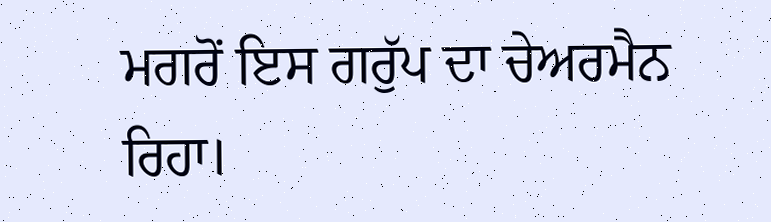ਮਗਰੋਂ ਇਸ ਗਰੁੱਪ ਦਾ ਚੇਅਰਮੈਨ ਰਿਹਾ।